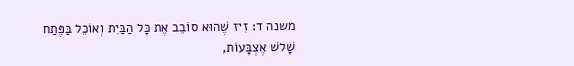משנה ד: זִיז שֶׁהוּא סוֹבֵב אֶת כָּל הַבַּיִת וְאוֹכֵל בַּפֶּתַח שָׁלשׁ אֶצְבָּעוֹת,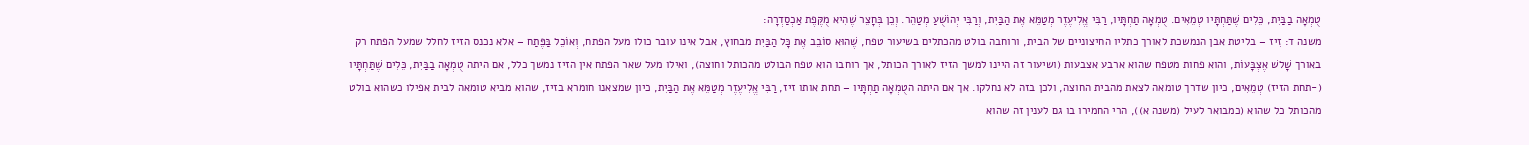טֻמְאָה בַבַּיִת, כֵּלִים שֶׁתַּחְתָּיו טְמֵאִים. טֻמְאָה תַחְתָּיו, רַבִּי אֱלִיעֶזֶר מְטַמֵּא אֶת הַבַּיִת, וְרַבִּי יְהוֹשֻׁעַ מְטַהֵר. וְכֵן בְּחָצֵר שֶׁהִיא מֻקֶּפֶת אַכְסַדְרָה:
משנה ד: זִיז – בליטת אבן הנמשכת לאורך כתליו החיצוניים של הבית, ורוחבה בולט מהכתלים בשיעור טפח, שֶׁהוּא סוֹבֵב אֶת כָּל הַבַּיִת מבחוץ, אבל אינו עובר כולו מעל הפתח, וְאוֹכֵל בַּפֶּתַח – אלא נכנס הזיז לחלל שמעל הפתח רק באורך שָׁלשׁ אֶצְבָּעוֹת, והוא פחות מטפח שהוא ארבע אצבעות (ושיעור זה היינו למשך הזיז לאורך הכותל, אך רוחבו הוא טפח הבולט מהכותל וחוצה), ואילו מעל שאר הפתח אין הזיז נמשך כלל, אם היתה טֻמְאָה בַבַּיִת, כֵּלִים שֶׁתַּחְתָּיו (-תחת הזיז) טְמֵאִים, כיון שדרך טומאה לצאת מהבית החוצה, ולכן בזה לא נחלקו. אך אם היתה הטֻמְאָה תַחְתָּיו – תחת אותו זיז, רַבִּי אֱלִיעֶזֶר מְטַמֵּא אֶת הַבַּיִת, כיון שמצאנו חומרא בזיז, שהוא מביא טומאה לבית אפילו כשהוא בולט מהכותל כל שהוא (כמבואר לעיל (משנה א)), הרי החמירו בו גם לענין זה שהוא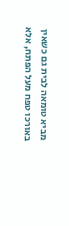מביא טומאה לבית גם כשאין באורכו טפח מעל הפתח, אלא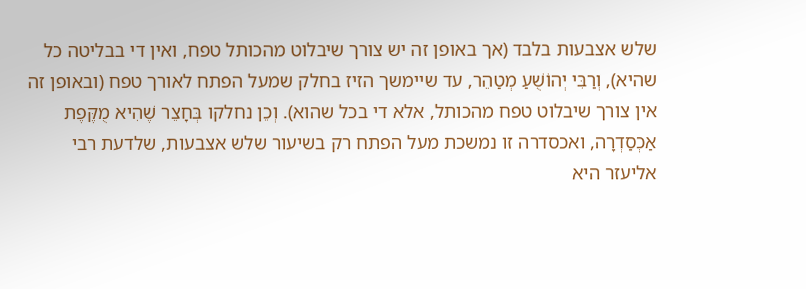שלש אצבעות בלבד (אך באופן זה יש צורך שיבלוט מהכותל טפח, ואין די בבליטה כל שהיא), וְרַבִּי יְהוֹשֻׁעַ מְטַהֵר, עד שיימשך הזיז בחלק שמעל הפתח לאורך טפח (ובאופן זה אין צורך שיבלוט טפח מהכותל, אלא די בכל שהוא). וְכֵן נחלקו בְּחָצֵר שֶׁהִיא מֻקֶּפֶת אַכְסַדְרָה, ואכסדרה זו נמשכת מעל הפתח רק בשיעור שלש אצבעות, שלדעת רבי אליעזר היא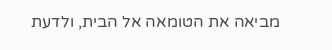מביאה את הטומאה אל הבית, ולדעת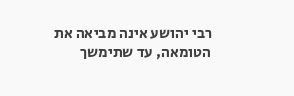רבי יהושע אינה מביאה את הטומאה, עד שתימשך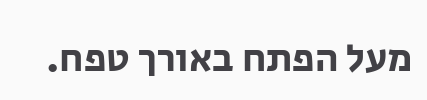מעל הפתח באורך טפח.